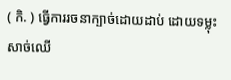( កិ. ) ធ្វើការរចនាក្បាច់ដោយដាប់ ដោយទម្លុះសាច់ឈើ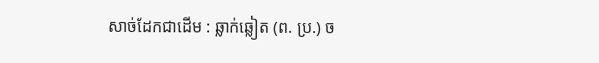សាច់ដែកជាដើម : ឆ្លាក់ឆ្លៀត (ព. ប្រ.) ច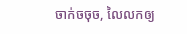ចាក់ចចុច, លៃលកឲ្យ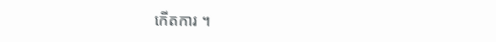កើតការ ។